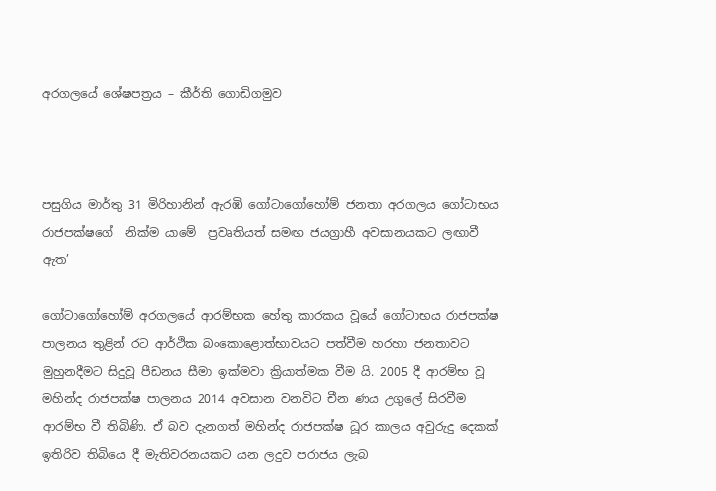අරගලයේ ශේෂපත්‍රය – කීර්ති ගොඩිගමුව



පසුගිය මාර්තු 31 මිරිහානින් ඇරඹි ගෝටාගෝහෝම් ජනතා අරගලය ගෝටාභය රාජපක්ෂගේ  නික්ම යාමේ  ප්‍රවෘතියත් සමඟ ජයග්‍රාහී අවසානයකට ලඟාවී ඇත’

ගෝටාගෝහෝම් අරගලයේ ආරම්භක හේතු කාරකය වූයේ ගෝටාභය රාජපක්ෂ පාලනය තුළින් රට ආර්ථික බංකොළොත්භාවයට පත්වීම හරහා ජනතාවට මුහුනදීමට සිදුවූ පීඩනය සීමා ඉක්මවා ක්‍රියාත්මක වීම යි. 2005 දී ආරම්භ වූ මහින්ද රාජපක්ෂ පාලනය 2014 අවසාන වනවිට චීන ණය උගුලේ සිරවීම ආරම්භ වී තිබිණි. ඒ බව දැනගත් මහින්ද රාජපක්ෂ ධූර කාලය අවුරුදු දෙකක් ඉතිරිව තිබියෙ දී මැතිවරනයකට යන ලදුව පරාජය ලැබ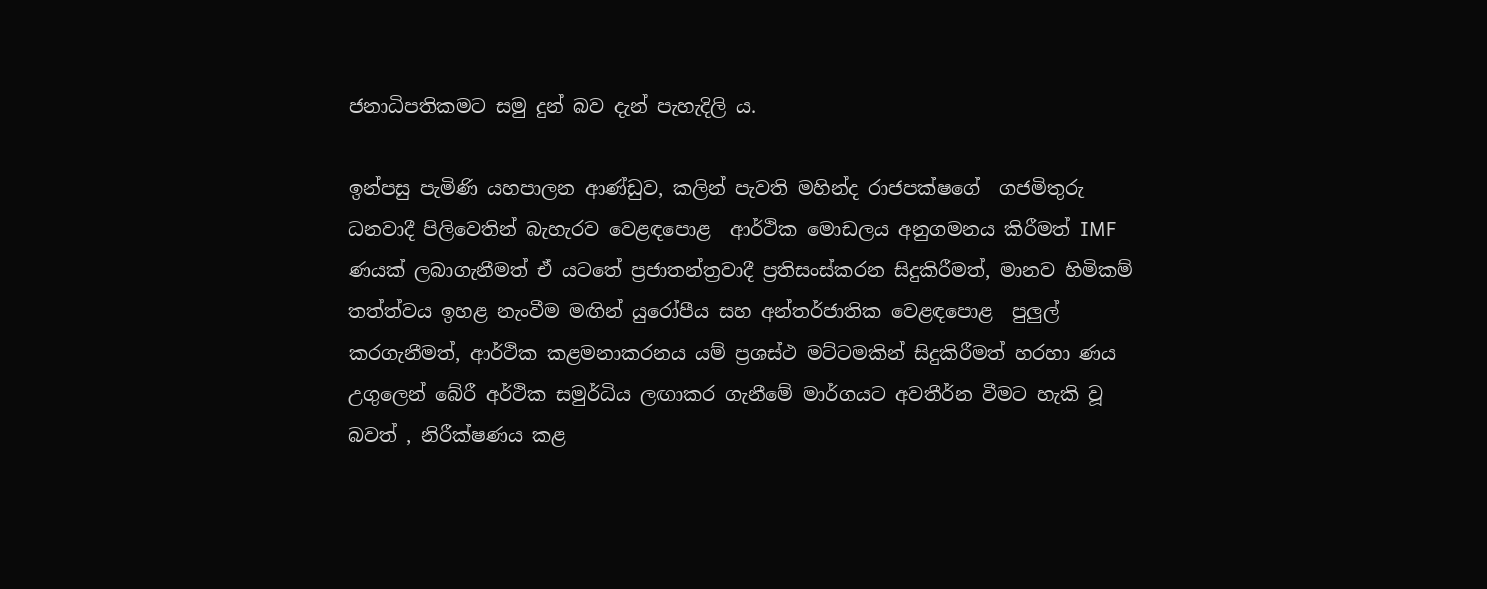ජනාධිපතිකමට සමු දුන් බව දැන් පැහැදිලි ය.

ඉන්පසු පැමිණි යහපාලන ආණ්ඩුව, කලින් පැවති මහින්ද රාජපක්ෂගේ  ගජමිතුරු ධනවාදී පිලිවෙතින් බැහැරව වෙළඳපොළ  ආර්ථික මොඩලය අනුගමනය කිරීමත් IMF ණයක් ලබාගැනීමත් ඒ යටතේ ප්‍රජාතන්ත්‍රවාදී ප්‍රතිසංස්කරන සිදුකිරීමත්, මානව හිමිකම් තත්ත්වය ඉහළ නැංවීම මඟින් යුරෝපීය සහ අන්තර්ජාතික වෙළඳපොළ  පුලුල් කරගැනීමත්, ආර්ථික කළමනාකරනය යම් ප්‍රශස්ථ මට්ටමකින් සිදුකිරීමත් හරහා ණය උගුලෙන් බේරී අර්ථික සමුර්ධිය ලඟාකර ගැනීමේ මාර්ගයට අවතීර්න වීමට හැකි වූ බවත් , නිරීක්ෂණය කළ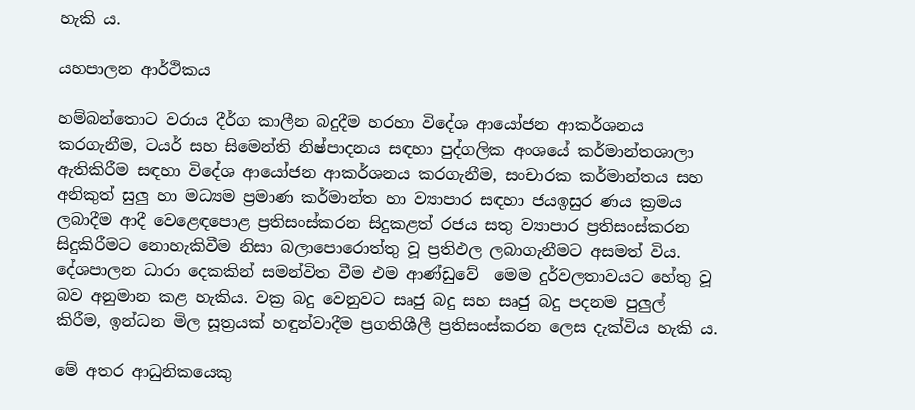හැකි ය.

යහපාලන ආර්ථිකය

හම්බන්තොට වරාය දීර්ග කාලීන බදුදීම හරහා විදේශ ආයෝජන ආකර්ශනය කරගැනීම, ටයර් සහ සිමෙන්ති නිෂ්පාදනය සඳහා පුද්ගලික අංශයේ කර්මාන්තශාලා ඇතිකිරීම සඳහා විදේශ ආයෝජන ආකර්ශනය කරගැනීම, සංචාරක කර්මාන්තය සහ අනිකුත් සුලු හා මධ්‍යම ප්‍රමාණ කර්මාන්ත හා ව්‍යාපාර සඳහා ජයඉසුර ණය ක්‍රමය ලබාදීම ආදී වෙළෙඳපොළ ප්‍රතිසංස්කරන සිදුකළත් රජය සතු ව්‍යාපාර ප්‍රතිසංස්කරන සිදුකිරීමට නොහැකිවීම නිසා බලාපොරොත්තු වූ ප්‍රතිඵල ලබාගැනීමට අසමත් විය. දේශපාලන ධාරා දෙකකින් සමන්විත වීම එම ආණ්ඩුවේ  මෙම දුර්වලතාවයට හේතු වූ බව අනුමාන කළ හැකිය. වක්‍ර බදු වෙනුවට සෘජු බදු සහ සෘජු බදු පදනම පුලුල් කිරීම, ඉන්ධන මිල සූත්‍රයක් හඳුන්වාදීම ප්‍රගතිශීලී ප්‍රතිසංස්කරන ලෙස දැක්විය හැකි ය.

මේ අතර ආධුනිකයෙකු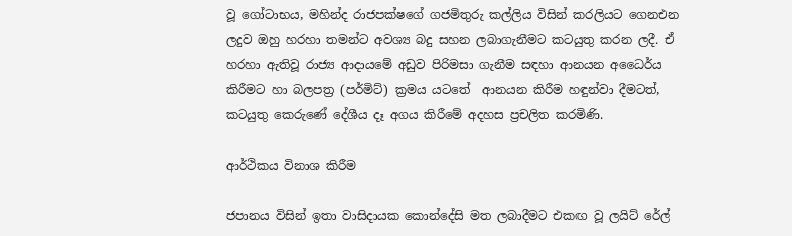වූ ගෝටාභය, මහින්ද රාජපක්ෂගේ ගජමිතුරු කල්ලිය විසින් කරලියට ගෙනඑන ලදුව ඔහු හරහා තමන්ට අවශ්‍ය බදු සහන ලබාගැනීමට කටයුතු කරන ලදී. ඒ හරහා ඇතිවූ රාජ්‍ය ආදායමේ අඩුව පිරිමසා ගැනීම සඳහා ආනයන අධෛර්ය  කිරීමට හා බලපත්‍ර (පර්මිට්) ක්‍රමය යටතේ  ආනයන කිරීම හඳුන්වා දීමටත්, කටයුතු කෙරුණේ දේශීය දෑ අගය කිරීමේ අදහස ප්‍රචලිත කරමිණි.

ආර්ථිකය විනාශ කිරීම

ජපානය විසින් ඉතා වාසිදායක කොන්දේසි මත ලබාදීමට එකඟ වූ ලයිට් රේල්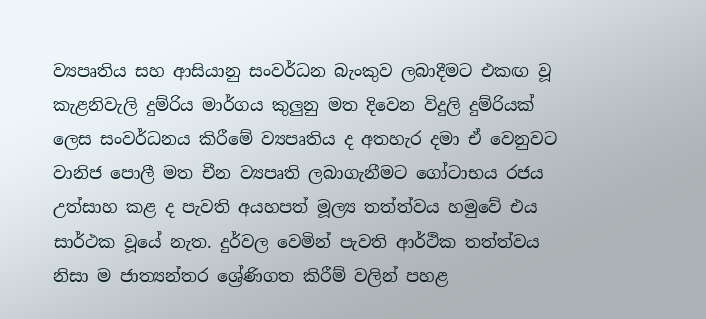ව්‍යපෘතිය සහ ආසියානු සංවර්ධන බැංකුව ලබාදීමට එකඟ වූ කැළනිවැලි දුම්රිය මාර්ගය කුලුනු මත දිවෙන විදුලි දුම්රියක් ලෙස සංවර්ධනය කිරීමේ ව්‍යපෘතිය ද අතහැර දමා ඒ වෙනුවට වානිජ පොලී මත චීන ව්‍යපෘති ලබාගැනීමට ගෝටාභය රජය උත්සාහ කළ ද පැවති අයහපත් මූල්‍ය තත්ත්වය හමුවේ එය සාර්ථක වූයේ නැත. දුර්වල වෙමින් පැවති ආර්ථික තත්ත්වය නිසා ම ජාත්‍යන්තර ශ්‍රේණිගත කිරීම් වලින් පහළ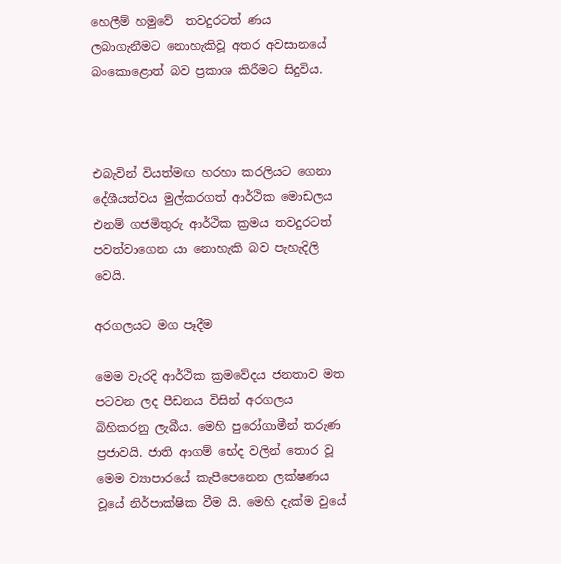හෙලීම් හමුවේ  තවදුරටත් ණය ලබාගැනීමට නොහැකිවූ අතර අවසානයේ බංකොළොත් බව ප්‍රකාශ කිරීමට සිදුවිය.



එබැවින් වියත්මඟ හරහා කරලියට ගෙනා දේශීයත්වය මුල්කරගත් ආර්ථික මොඩලය එනම් ගජමිතුරු ආර්ථික ක්‍රමය තවදුරටත් පවත්වාගෙන යා නොහැකි බව පැහැදිලි වෙයි.

අරගලයට මග පෑදීම

මෙම වැරදි ආර්ථික ක්‍රමවේදය ජනතාව මත පටවන ලද පීඩනය විසින් අරගලය බිහිකරනු ලැබීය. මෙහි පුරෝගාමීන් තරුණ ප්‍රජාවයි. ජාති ආගම් භේද වලින් තොර වූ මෙම ව්‍යාපාරයේ කැපීපෙනෙන ලක්ෂණය  වූයේ නිර්පාක්ෂික වීම යි. මෙහි දැක්ම වුයේ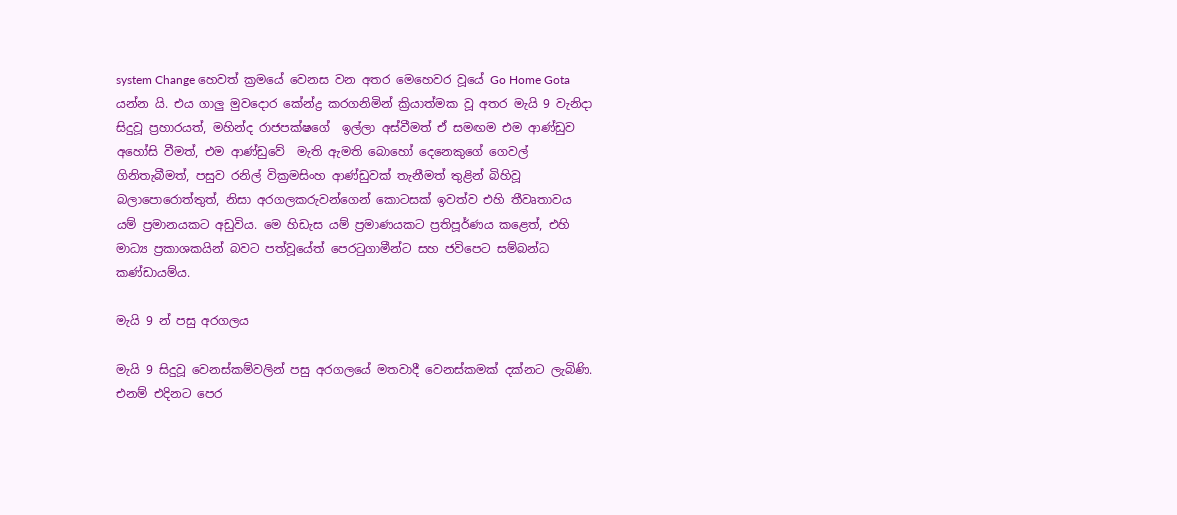system Change හෙවත් ක්‍රමයේ වෙනස වන අතර මෙහෙවර වූයේ Go Home Gota යන්න යි. එය ගාලු මුවදොර කේන්ද්‍ර කරගනිමින් ක්‍රියාත්මක වූ අතර මැයි 9 වැනිදා සිදුවූ ප්‍රහාරයත්, මහින්ද රාජපක්ෂගේ  ඉල්ලා අස්වීමත් ඒ සමඟම එම ආණ්ඩුව  අහෝසි වීමත්, එම ආණ්ඩුවේ  මැති ඇමති බොහෝ දෙනෙකුගේ ගෙවල් ගිනිතැබීමත්, පසුව රනිල් වික්‍රමසිංහ ආණ්ඩුවක් තැනීමත් තුළින් බිහිවූ බලාපොරොත්තුත්, නිසා අරගලකරුවන්ගෙන් කොටසක් ඉවත්ව එහි තීවෘතාවය යම් ප්‍රමානයකට අඩුවිය. මෙ හිඩැස යම් ප්‍රමාණයකට ප්‍රතිපූර්ණය කළෙත්, එහි මාධ්‍ය ප්‍රකාශකයින් බවට පත්වූයේත් පෙරටුගාමීන්ට සහ ජවිපෙට සම්බන්ධ කණ්ඩායම්ය.

මැයි 9 න් පසු අරගලය

මැයි 9 සිදුවූ වෙනස්කම්වලින් පසු අරගලයේ මතවාදී වෙනස්කමක් දක්නට ලැබිණි. එනම් එදිනට පෙර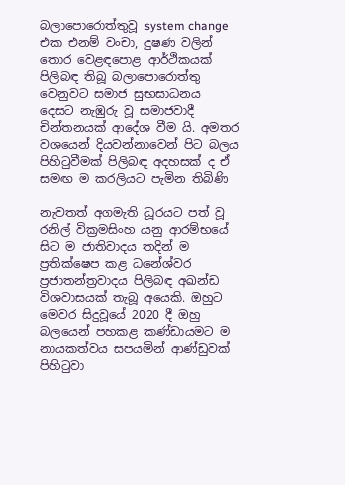බලාපොරොත්තුවූ system change එක එනම් වංචා, දුෂණ වලින් තොර වෙළඳපොළ ආර්ථිකයක් පිලිබඳ තිබූ බලාපොරොත්තු වෙනුවට සමාජ සුභසාධනය දෙසට නැඹුරු වූ සමාජවාදී චින්තනයක් ආදේශ වීම යි. අමතර වශයෙන් දියවන්නාවෙන් පිට බලය පිහිටුවීමක් පිලිබඳ අදහසක් ද ඒ සමඟ ම කරලියට පැමින තිබිණි

නැවතත් අගමැති ධූරයට පත් වූ රනිල් වික්‍රමසිංහ යනු ආරම්භයේ සිට ම ජාතිවාදය තදින් ම ප්‍රතික්ෂෙප කළ ධනේශ්වර ප්‍රජාතන්ත්‍රවාදය පිලිබඳ අඛන්ඩ විශවාසයක් තැබූ අයෙකි. ඔහුට මෙවර සිදුවූයේ 2020 දී ඔහු බලයෙන් පහකළ කණ්ඩායමට ම නායකත්වය සපයමින් ආණ්ඩුවක් පිහිටුවා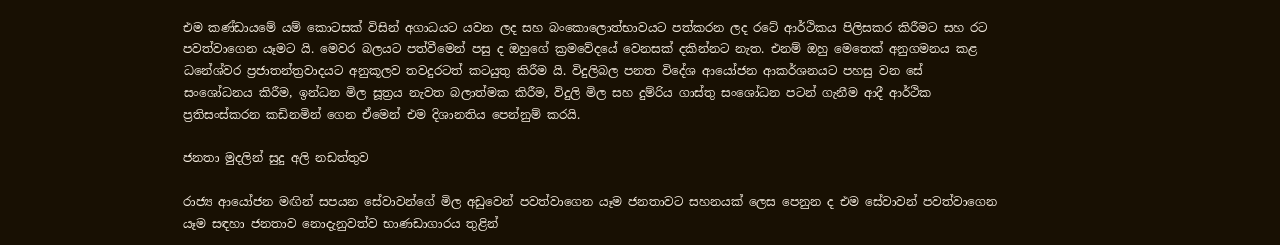එම කණ්ඩායමේ යම් කොටසක් විසින් අගාධයට යවන ලද සහ බංකොලොත්භාවයට පත්කරන ලද රටේ ආර්ථිකය පිලිසකර කිරීමට සහ රට පවත්වාගෙන යෑමට යි. මෙවර බලයට පත්වීමෙන් පසු ද ඔහුගේ ක්‍රමවේදයේ වෙනසක් දකින්නට නැත. එනම් ඔහු මෙතෙක් අනුගමනය කළ ධනේශ්වර ප්‍රජාතන්ත්‍රවාදයට අනුකූලව තවදුරටත් කටයුතු කිරීම යි. විදුලිබල පනත විදේශ ආයෝජන ආකර්ශනයට පහසු වන සේ  සංශෝධනය කිරීම, ඉන්ධන මිල සූත්‍රය නැවත බලාත්මක කිරීම, විදුලි මිල සහ දුම්රිය ගාස්තු සංශෝධන පටන් ගැනීම ආදී ආර්ථික ප්‍රතිසංස්කරන කඩිනමින් ගෙන ඒමෙන් එම දිශානතිය පෙන්නුම් කරයි.

ජනතා මුදලින් සුදු අලි නඩත්තුව

රාජ්‍ය ආයෝජන මඟින් සපයන සේවාවන්ගේ මිල අඩුවෙන් පවත්වාගෙන යෑම ජනතාවට සහනයක් ලෙස පෙනුන ද එම සේවාවන් පවත්වාගෙන යෑම සඳහා ජනතාව නොදැනුවත්ව භාණඩාගාරය තුළින්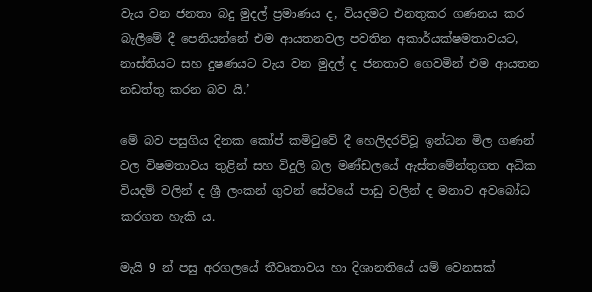වැය වන ජනතා බදු මුදල් ප්‍රමාණය ද, වියදමට එනතුකර ගණනය කර බැලීමේ දී පෙනියන්නේ එම ආයතනවල පවතින අකාර්යක්ෂමතාවයට, නාස්තියට සහ දුෂණයට වැය වන මුදල් ද ජනතාව ගෙවමින් එම ආයතන නඩත්තු කරන බව යි.’

මේ බව පසුගිය දිනක කෝප් කමිටුවේ දී හෙලිදරව්වූ ඉන්ධන මිල ගණන් වල විෂමතාවය තුළින් සහ විදුලි බල මණ්ඩලයේ ඇස්තමේන්තුගත අධික වියදම් වලින් ද ශ්‍රී ලංකන් ගුවන් සේවයේ පාඩු වලින් ද මනාව අවබෝධ කරගත හැකි ය.

මැයි 9 න් පසු අරගලයේ තීවෘතාවය හා දිශානතියේ යම් වෙනසක්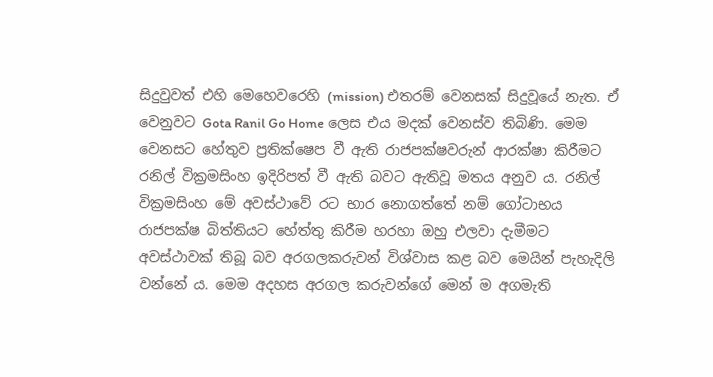සිදුවුවත් එහි මෙහෙවරෙහි (mission) එතරම් වෙනසක් සිදුවූයේ නැත. ඒ වෙනුවට Gota Ranil Go Home ලෙස එය මදක් වෙනස්ව තිබිණි. මෙම වෙනසට හේතුව ප්‍රතික්ෂෙප වී ඇති රාජපක්ෂවරුන් ආරක්ෂා කිරීමට රනිල් වික්‍රමසිංහ ඉදිරිපත් වී ඇති බවට ඇතිවූ මතය අනුව ය. රනිල් වික්‍රමසිංහ මේ අවස්ථාවේ රට භාර නොගත්තේ නම් ගෝටාභය රාජපක්ෂ බිත්තියට හේත්තු කිරීම හරහා ඔහු එලවා දැමීමට අවස්ථාවක් තිබූ බව අරගලකරුවන් විශ්වාස කළ බව මෙයින් පැහැදිලි වන්නේ ය. මෙම අදහස අරගල කරුවන්ගේ මෙන් ම අගමැති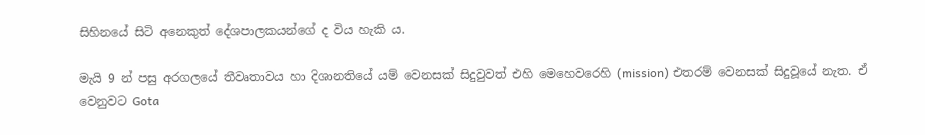සිහිනයේ සිටි අනෙකුත් දේශපාලකයන්ගේ ද විය හැකි ය.

මැයි 9 න් පසු අරගලයේ තීවෘතාවය හා දිශානතියේ යම් වෙනසක් සිදුවුවත් එහි මෙහෙවරෙහි (mission) එතරම් වෙනසක් සිදුවූයේ නැත. ඒ වෙනුවට Gota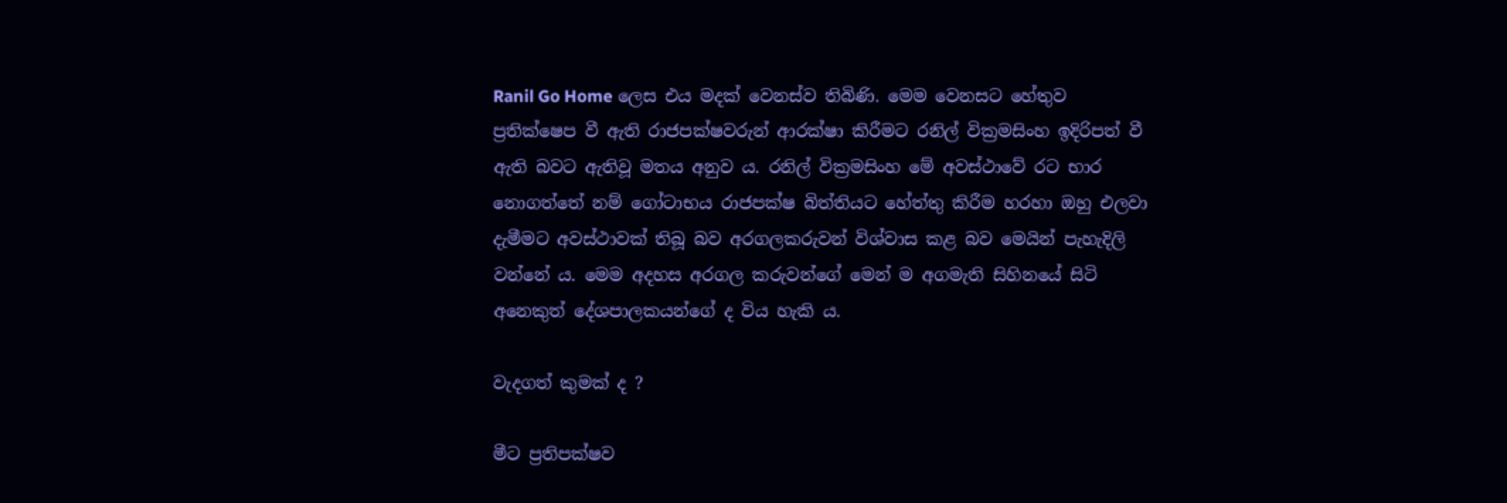Ranil Go Home ලෙස එය මදක් වෙනස්ව තිබිණි. මෙම වෙනසට හේතුව ප්‍රතික්ෂෙප වී ඇති රාජපක්ෂවරුන් ආරක්ෂා කිරීමට රනිල් වික්‍රමසිංහ ඉදිරිපත් වී ඇති බවට ඇතිවූ මතය අනුව ය. රනිල් වික්‍රමසිංහ මේ අවස්ථාවේ රට භාර නොගත්තේ නම් ගෝටාභය රාජපක්ෂ බිත්තියට හේත්තු කිරීම හරහා ඔහු එලවා දැමීමට අවස්ථාවක් තිබූ බව අරගලකරුවන් විශ්වාස කළ බව මෙයින් පැහැදිලි වන්නේ ය. මෙම අදහස අරගල කරුවන්ගේ මෙන් ම අගමැති සිහිනයේ සිටි අනෙකුත් දේශපාලකයන්ගේ ද විය හැකි ය.

වැදගත් කුමක් ද ?

මීට ප්‍රතිපක්ෂව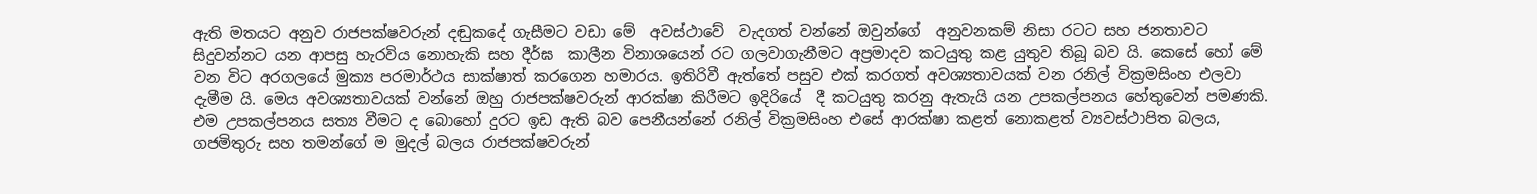ඇති මතයට අනුව රාජපක්ෂවරුන් දඬුකදේ ගැසීමට වඩා මේ  අවස්ථාවේ  වැදගත් වන්නේ ඔවුන්ගේ  අනුවනකම් නිසා රටට සහ ජනතාවට සිදුවන්නට යන ආපසු හැරවිය නොහැකි සහ දීර්ඝ  කාලීන විනාශයෙන් රට ගලවාගැනීමට අප්‍රමාදව කටයුතු කළ යුතුව තිබූ බව යි. කෙසේ හෝ මේ වන විට අරගලයේ මුක්‍ය පරමාර්ථය සාක්ෂාත් කරගෙන හමාරය. ඉතිරිවී ඇත්තේ පසුව එක් කරගත් අවශ්‍යතාවයක් වන රනිල් වික්‍රමසිංහ එලවා දැමීම යි. මෙය අවශ්‍යතාවයක් වන්නේ ඔහු රාජපක්ෂවරුන් ආරක්ෂා කිරීමට ඉදිරියේ  දී කටයුතු කරනු ඇතැයි යන උපකල්පනය හේතුවෙන් පමණකි. එම උපකල්පනය සත්‍ය වීමට ද බොහෝ දුරට ඉඩ ඇති බව පෙනීයන්නේ රනිල් වික්‍රමසිංහ එසේ ආරක්ෂා කළත් නොකළත් ව්‍යවස්ථාපිත බලය, ගජමිතුරු සහ තමන්ගේ ම මුදල් බලය රාජපක්ෂවරුන්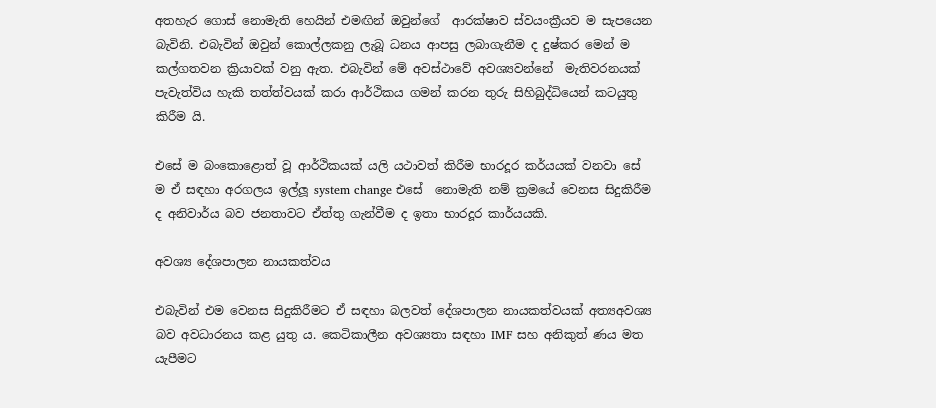අතහැර ගොස් නොමැති හෙයින් එමඟින් ඔවුන්ගේ  ආරක්ෂාව ස්වයංක්‍රීයව ම සැපයෙන බැවිනි. එබැවින් ඔවුන් කොල්ලකනු ලැබූ ධනය ආපසු ලබාගැනීම ද දුෂ්කර මෙන් ම කල්ගතවන ක්‍රියාවක් වනු ඇත. එබැවින් මේ අවස්ථාවේ අවශ්‍යවන්නේ  මැතිවරනයක් පැවැත්විය හැකි තත්ත්වයක් කරා ආර්ථිකය ගමන් කරන තුරු සිහිබුද්ධියෙන් කටයුතු කිරීම යි.

එසේ ම බංකොළොත් වූ ආර්ථිකයක් යලි යථාවත් කිරීම භාරදූර කර්යයක් වනවා සේ ම ඒ සඳහා අරගලය ඉල්ලූ system change එසේ  නොමැති නම් ක්‍රමයේ වෙනස සිදුකිරීම ද අනිවාර්ය බව ජනතාවට ඒත්තු ගැන්වීම ද ඉතා භාරදූර කාර්යයකි.

අවශ්‍ය දේශපාලන නායකත්වය

එබැවින් එම වෙනස සිදුකිරීමට ඒ සඳහා බලවත් දේශපාලන නායකත්වයක් අත්‍යඅවශ්‍ය බව අවධාරනය කළ යුතු ය. කෙටිකාලීන අවශ්‍යතා සඳහා IMF සහ අනිකුත් ණය මත යැපීමට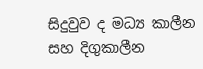සිදුවුව ද මධ්‍ය කාලීන සහ දිගුකාලීන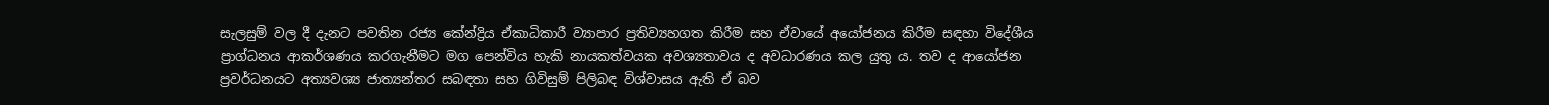සැලසුම් වල දී දැනට පවතින රජ්‍ය කේන්ද්‍රිය ඒකාධිකාරී ව්‍යාපාර ප්‍රතිව්‍යහගත කිරීම සහ ඒවායේ අයෝජනය කිරීම සඳහා විදේශීය ප්‍රාග්ධනය ආකර්ශණය කරගැනීමට මග පෙන්විය හැකි නායකත්වයක අවශ්‍යතාවය ද අවධාරණය කල යුතු ය. තව ද ආයෝජන ප්‍රවර්ධනයට අත්‍යවශ්‍ය ජාත්‍යන්තර සබඳතා සහ ගිවිසුම් පිලිබඳ විශ්වාසය ඇති ඒ බව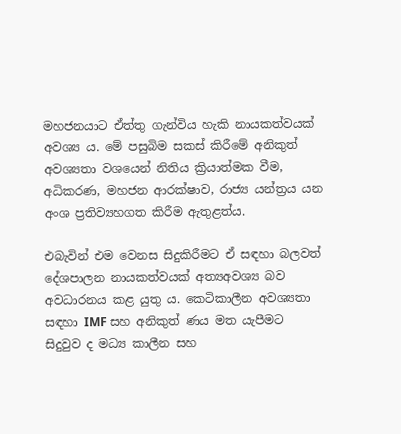මහජනයාට ඒත්තු ගැන්විය හැකි නායකත්වයක් අවශ්‍ය ය. මේ පසුබිම සකස් කිරීමේ අනිකුත් අවශ්‍යතා වශයෙන් නිතිය ක්‍රියාත්මක වීම, අධිකරණ, මහජන ආරක්ෂාව, රාජ්‍ය යන්ත්‍රය යන අංශ ප්‍රතිව්‍යහගත කිරීම ඇතුළත්ය.

එබැවින් එම වෙනස සිදුකිරීමට ඒ සඳහා බලවත් දේශපාලන නායකත්වයක් අත්‍යඅවශ්‍ය බව අවධාරනය කළ යුතු ය. කෙටිකාලීන අවශ්‍යතා සඳහා IMF සහ අනිකුත් ණය මත යැපීමට සිදුවුව ද මධ්‍ය කාලීන සහ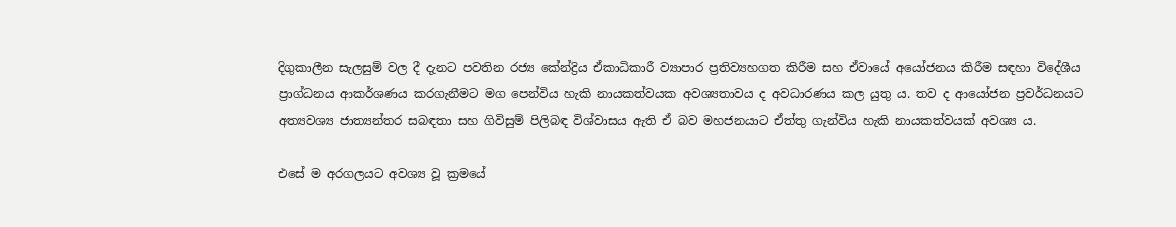දිගුකාලීන සැලසුම් වල දී දැනට පවතින රජ්‍ය කේන්ද්‍රිය ඒකාධිකාරී ව්‍යාපාර ප්‍රතිව්‍යහගත කිරීම සහ ඒවායේ අයෝජනය කිරීම සඳහා විදේශීය ප්‍රාග්ධනය ආකර්ශණය කරගැනීමට මග පෙන්විය හැකි නායකත්වයක අවශ්‍යතාවය ද අවධාරණය කල යුතු ය. තව ද ආයෝජන ප්‍රවර්ධනයට අත්‍යවශ්‍ය ජාත්‍යන්තර සබඳතා සහ ගිවිසුම් පිලිබඳ විශ්වාසය ඇති ඒ බව මහජනයාට ඒත්තු ගැන්විය හැකි නායකත්වයක් අවශ්‍ය ය.

එසේ ම අරගලයට අවශ්‍ය වූ ක්‍රමයේ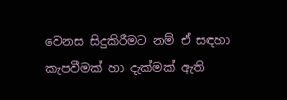වෙනස සිදුකිරීමට නම් ඒ සඳහා කැපවීමක් හා දැක්මක් ඇති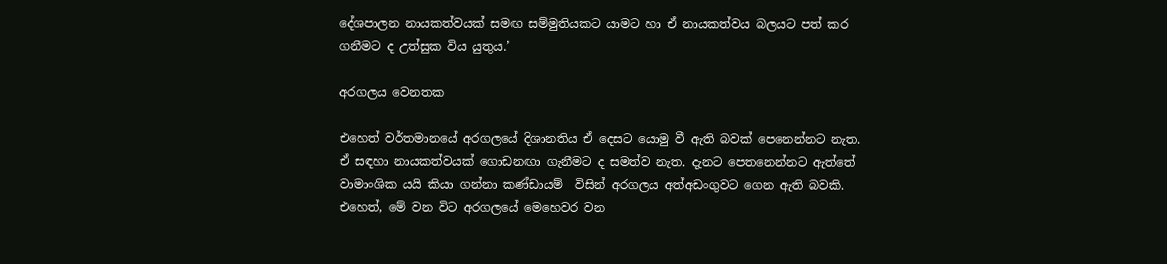දේශපාලන නායකත්වයක් සමඟ සම්මුතියකට යාමට හා ඒ නායකත්වය බලයට පත් කර ගනීමට ද උත්සුක විය යුතුය.’

අරගලය වෙනතක

එහෙත් වර්තමානයේ අරගලයේ දිශානතිය ඒ දෙසට යොමු වී ඇති බවක් පෙනෙන්නට නැත. ඒ සඳහා නායකත්වයක් ගොඩනඟා ගැනීමට ද සමත්ව නැත. දැනට පෙතනෙන්නට ඇත්තේ වාමාංශික යයි කියා ගන්නා කණ්ඩායම්  විසින් අරගලය අත්අඩංගුවට ගෙන ඇති බවකි. එහෙත්, මේ වන විට අරගලයේ මෙහෙවර වන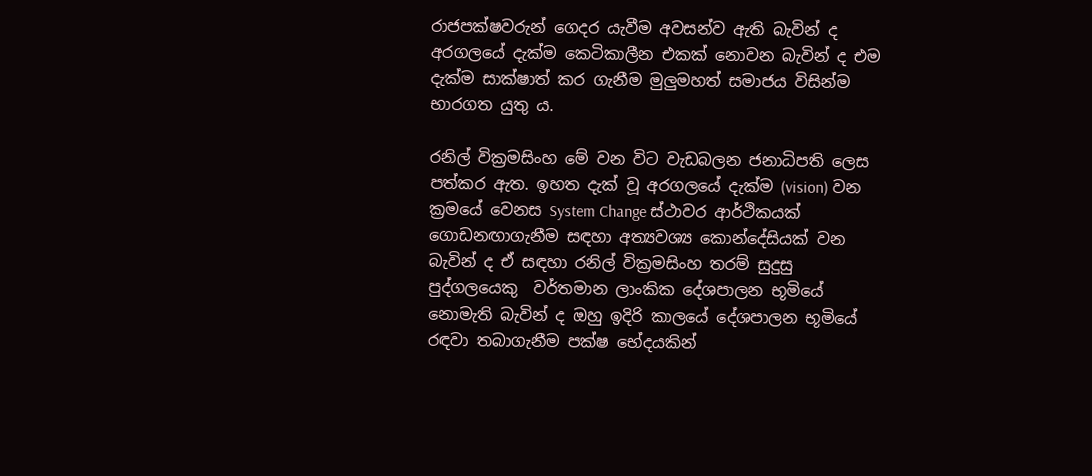රාජපක්ෂවරුන් ගෙදර යැවීම අවසන්ව ඇති බැවින් ද අරගලයේ දැක්ම කෙටිකාලීන එකක් නොවන බැවින් ද එම දැක්ම සාක්ෂාත් කර ගැනීම මුලුමහත් සමාජය විසින්ම භාරගත යුතු ය.

රනිල් වික්‍රමසිංහ මේ වන විට වැඩබලන ජනාධිපති ලෙස පත්කර ඇත. ඉහත දැක් වූ අරගලයේ දැක්ම (vision) වන ක්‍රමයේ වෙනස System Change ස්ථාවර ආර්ථිකයක් ගොඩනඟාගැනීම සඳහා අත්‍යවශ්‍ය කොන්දේසියක් වන බැවින් ද ඒ සඳහා රනිල් වික්‍රමසිංහ තරම් සුදුසු පුද්ගලයෙකු  වර්තමාන ලාංකික දේශපාලන භූමියේ නොමැති බැවින් ද ඔහු ඉදිරි කාලයේ දේශපාලන භූමියේ රඳවා තබාගැනීම පක්ෂ භේදයකින්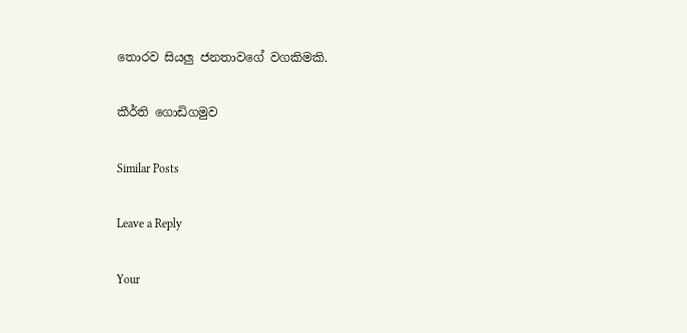තොරව සියලු ජනතාවගේ වගකිමකි.

කීර්ති ගොඩිගමුව

Similar Posts

Leave a Reply

Your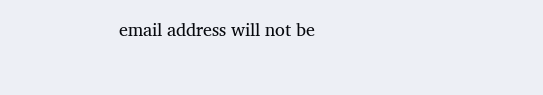email address will not be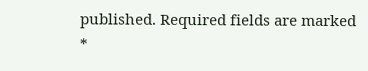published. Required fields are marked *